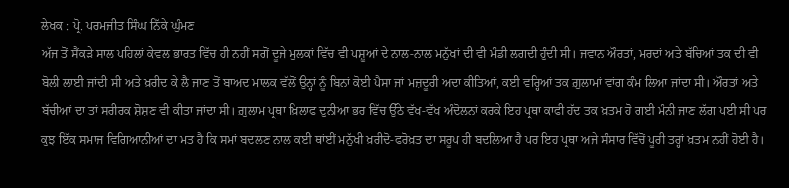ਲੇਖਕ : ਪ੍ਰੋ. ਪਰਮਜੀਤ ਸਿੰਘ ਨਿੱਕੇ ਘੁੰਮਣ
ਅੱਜ ਤੋਂ ਸੈਂਕੜੇ ਸਾਲ ਪਹਿਲਾਂ ਕੇਵਲ ਭਾਰਤ ਵਿੱਚ ਹੀ ਨਹੀਂ ਸਗੋਂ ਦੂਜੇ ਮੁਲਕਾਂ ਵਿੱਚ ਵੀ ਪਸ਼ੂਆਂ ਦੇ ਨਾਲ-ਨਾਲ ਮਨੁੱਖਾਂ ਦੀ ਵੀ ਮੰਡੀ ਲਗਦੀ ਹੁੰਦੀ ਸੀ। ਜਵਾਨ ਔਰਤਾਂ, ਮਰਦਾਂ ਅਤੇ ਬੱਚਿਆਂ ਤਕ ਦੀ ਵੀ ਬੋਲੀ ਲਾਈ ਜਾਂਦੀ ਸੀ ਅਤੇ ਖ਼ਰੀਦ ਕੇ ਲੈ ਜਾਣ ਤੋਂ ਬਾਅਦ ਮਾਲਕ ਵੱਲੋਂ ਉਨ੍ਹਾਂ ਨੂੰ ਬਿਨਾਂ ਕੋਈ ਪੈਸਾ ਜਾਂ ਮਜ਼ਦੂਰੀ ਅਦਾ ਕੀਤਿਆਂ, ਕਈ ਵਰ੍ਹਿਆਂ ਤਕ ਗ਼ੁਲਾਮਾਂ ਵਾਂਗ ਕੰਮ ਲਿਆ ਜਾਂਦਾ ਸੀ। ਔਰਤਾਂ ਅਤੇ ਬੱਚੀਆਂ ਦਾ ਤਾਂ ਸਰੀਰਕ ਸ਼ੋਸ਼ਣ ਵੀ ਕੀਤਾ ਜਾਂਦਾ ਸੀ। ਗ਼ੁਲਾਮ ਪ੍ਰਥਾ ਖ਼ਿਲਾਫ ਦੁਨੀਆ ਭਰ ਵਿੱਚ ਉੱਠੇ ਵੱਖ-ਵੱਖ ਅੰਦੋਲਨਾਂ ਕਰਕੇ ਇਹ ਪ੍ਰਥਾ ਕਾਫੀ ਹੱਦ ਤਕ ਖ਼ਤਮ ਹੋ ਗਈ ਮੰਨੀ ਜਾਣ ਲੱਗ ਪਈ ਸੀ ਪਰ ਕੁਝ ਇੱਕ ਸਮਾਜ ਵਿਗਿਆਨੀਆਂ ਦਾ ਮਤ ਹੈ ਕਿ ਸਮਾਂ ਬਦਲਣ ਨਾਲ ਕਈ ਥਾਂਈਂ ਮਨੁੱਖੀ ਖ਼ਰੀਦੋ-ਫਰੋਖ਼ਤ ਦਾ ਸਰੂਪ ਹੀ ਬਦਲਿਆ ਹੈ ਪਰ ਇਹ ਪ੍ਰਥਾ ਅਜੇ ਸੰਸਾਰ ਵਿੱਚੋਂ ਪੂਰੀ ਤਰ੍ਹਾਂ ਖ਼ਤਮ ਨਹੀਂ ਹੋਈ ਹੈ।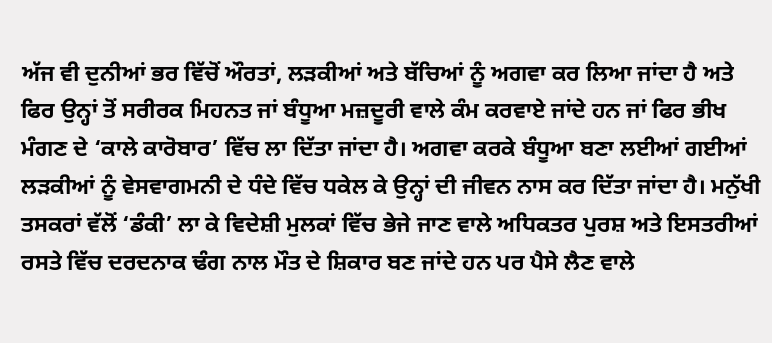ਅੱਜ ਵੀ ਦੁਨੀਆਂ ਭਰ ਵਿੱਚੋਂ ਔਰਤਾਂ, ਲੜਕੀਆਂ ਅਤੇ ਬੱਚਿਆਂ ਨੂੰ ਅਗਵਾ ਕਰ ਲਿਆ ਜਾਂਦਾ ਹੈ ਅਤੇ ਫਿਰ ਉਨ੍ਹਾਂ ਤੋਂ ਸਰੀਰਕ ਮਿਹਨਤ ਜਾਂ ਬੰਧੂਆ ਮਜ਼ਦੂਰੀ ਵਾਲੇ ਕੰਮ ਕਰਵਾਏ ਜਾਂਦੇ ਹਨ ਜਾਂ ਫਿਰ ਭੀਖ ਮੰਗਣ ਦੇ ‘ਕਾਲੇ ਕਾਰੋਬਾਰ’ ਵਿੱਚ ਲਾ ਦਿੱਤਾ ਜਾਂਦਾ ਹੈ। ਅਗਵਾ ਕਰਕੇ ਬੰਧੂਆ ਬਣਾ ਲਈਆਂ ਗਈਆਂ ਲੜਕੀਆਂ ਨੂੰ ਵੇਸਵਾਗਮਨੀ ਦੇ ਧੰਦੇ ਵਿੱਚ ਧਕੇਲ ਕੇ ਉਨ੍ਹਾਂ ਦੀ ਜੀਵਨ ਨਾਸ ਕਰ ਦਿੱਤਾ ਜਾਂਦਾ ਹੈ। ਮਨੁੱਖੀ ਤਸਕਰਾਂ ਵੱਲੋਂ ‘ਡੰਕੀ’ ਲਾ ਕੇ ਵਿਦੇਸ਼ੀ ਮੁਲਕਾਂ ਵਿੱਚ ਭੇਜੇ ਜਾਣ ਵਾਲੇ ਅਧਿਕਤਰ ਪੁਰਸ਼ ਅਤੇ ਇਸਤਰੀਆਂ ਰਸਤੇ ਵਿੱਚ ਦਰਦਨਾਕ ਢੰਗ ਨਾਲ ਮੌਤ ਦੇ ਸ਼ਿਕਾਰ ਬਣ ਜਾਂਦੇ ਹਨ ਪਰ ਪੈਸੇ ਲੈਣ ਵਾਲੇ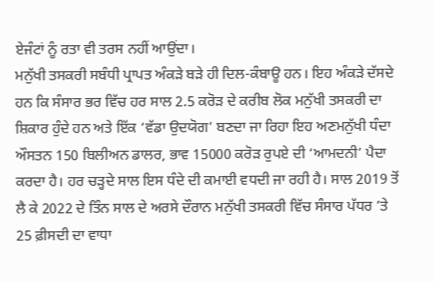ਏਜੰਟਾਂ ਨੂੰ ਰਤਾ ਵੀ ਤਰਸ ਨਹੀਂ ਆਉਂਦਾ।
ਮਨੁੱਖੀ ਤਸਕਰੀ ਸਬੰਧੀ ਪ੍ਰਾਪਤ ਅੰਕੜੇ ਬੜੇ ਹੀ ਦਿਲ-ਕੰਬਾਊ ਹਨ। ਇਹ ਅੰਕੜੇ ਦੱਸਦੇ ਹਨ ਕਿ ਸੰਸਾਰ ਭਰ ਵਿੱਚ ਹਰ ਸਾਲ 2.5 ਕਰੋੜ ਦੇ ਕਰੀਬ ਲੋਕ ਮਨੁੱਖੀ ਤਸਕਰੀ ਦਾ ਸ਼ਿਕਾਰ ਹੁੰਦੇ ਹਨ ਅਤੇ ਇੱਕ ‘ਵੱਡਾ ਉਦਯੋਗ’ ਬਣਦਾ ਜਾ ਰਿਹਾ ਇਹ ਅਣਮਨੁੱਖੀ ਧੰਦਾ ਔਸਤਨ 150 ਬਿਲੀਅਨ ਡਾਲਰ, ਭਾਵ 15000 ਕਰੋੜ ਰੁਪਏ ਦੀ ‘ਆਮਦਨੀ’ ਪੈਦਾ ਕਰਦਾ ਹੈ। ਹਰ ਚੜ੍ਹਦੇ ਸਾਲ ਇਸ ਧੰਦੇ ਦੀ ਕਮਾਈ ਵਧਦੀ ਜਾ ਰਹੀ ਹੈ। ਸਾਲ 2019 ਤੋਂ ਲੈ ਕੇ 2022 ਦੇ ਤਿੰਨ ਸਾਲ ਦੇ ਅਰਸੇ ਦੌਰਾਨ ਮਨੁੱਖੀ ਤਸਕਰੀ ਵਿੱਚ ਸੰਸਾਰ ਪੱਧਰ ’ਤੇ 25 ਫ਼ੀਸਦੀ ਦਾ ਵਾਧਾ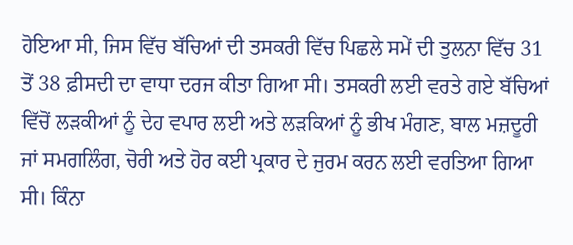ਹੋਇਆ ਸੀ, ਜਿਸ ਵਿੱਚ ਬੱਚਿਆਂ ਦੀ ਤਸਕਰੀ ਵਿੱਚ ਪਿਛਲੇ ਸਮੇਂ ਦੀ ਤੁਲਨਾ ਵਿੱਚ 31 ਤੋਂ 38 ਫ਼ੀਸਦੀ ਦਾ ਵਾਧਾ ਦਰਜ ਕੀਤਾ ਗਿਆ ਸੀ। ਤਸਕਰੀ ਲਈ ਵਰਤੇ ਗਏ ਬੱਚਿਆਂ ਵਿੱਚੋਂ ਲੜਕੀਆਂ ਨੂੰ ਦੇਹ ਵਪਾਰ ਲਈ ਅਤੇ ਲੜਕਿਆਂ ਨੂੰ ਭੀਖ ਮੰਗਣ, ਬਾਲ ਮਜ਼ਦੂਰੀ ਜਾਂ ਸਮਗਲਿੰਗ, ਚੋਰੀ ਅਤੇ ਹੋਰ ਕਈ ਪ੍ਰਕਾਰ ਦੇ ਜੁਰਮ ਕਰਨ ਲਈ ਵਰਤਿਆ ਗਿਆ ਸੀ। ਕਿੰਨਾ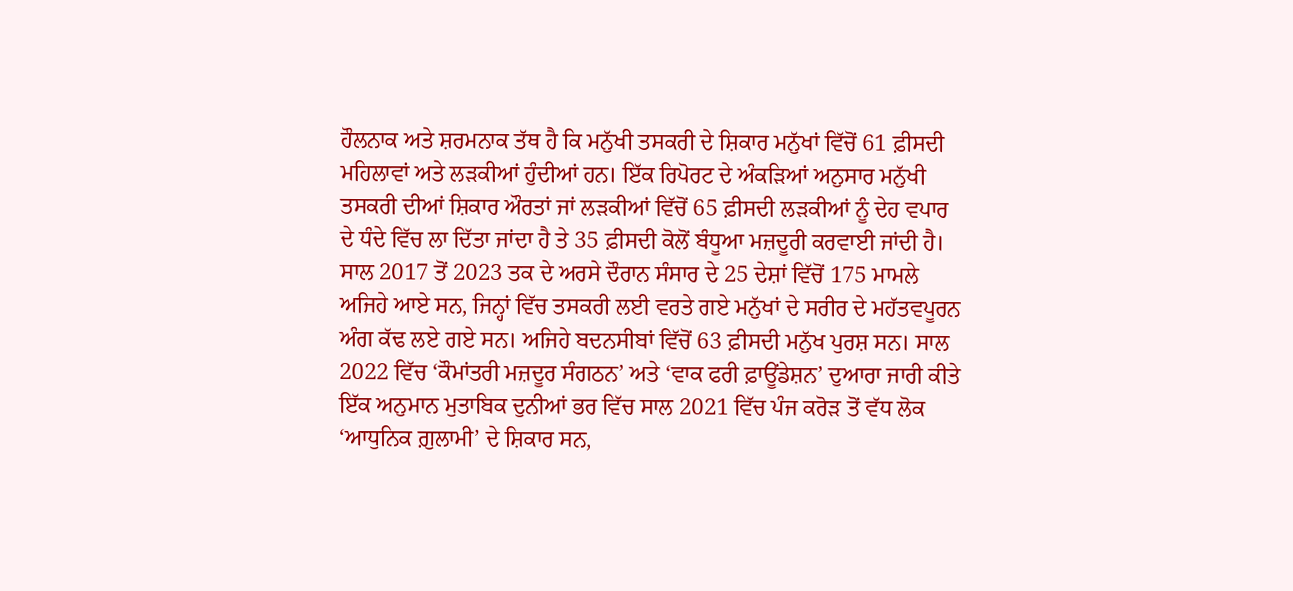ਹੌਲਨਾਕ ਅਤੇ ਸ਼ਰਮਨਾਕ ਤੱਥ ਹੈ ਕਿ ਮਨੁੱਖੀ ਤਸਕਰੀ ਦੇ ਸ਼ਿਕਾਰ ਮਨੁੱਖਾਂ ਵਿੱਚੋਂ 61 ਫ਼ੀਸਦੀ ਮਹਿਲਾਵਾਂ ਅਤੇ ਲੜਕੀਆਂ ਹੁੰਦੀਆਂ ਹਨ। ਇੱਕ ਰਿਪੋਰਟ ਦੇ ਅੰਕੜਿਆਂ ਅਨੁਸਾਰ ਮਨੁੱਖੀ ਤਸਕਰੀ ਦੀਆਂ ਸ਼ਿਕਾਰ ਔਰਤਾਂ ਜਾਂ ਲੜਕੀਆਂ ਵਿੱਚੋਂ 65 ਫ਼ੀਸਦੀ ਲੜਕੀਆਂ ਨੂੰ ਦੇਹ ਵਪਾਰ ਦੇ ਧੰਦੇ ਵਿੱਚ ਲਾ ਦਿੱਤਾ ਜਾਂਦਾ ਹੈ ਤੇ 35 ਫ਼ੀਸਦੀ ਕੋਲੋਂ ਬੰਧੂਆ ਮਜ਼ਦੂਰੀ ਕਰਵਾਈ ਜਾਂਦੀ ਹੈ।
ਸਾਲ 2017 ਤੋਂ 2023 ਤਕ ਦੇ ਅਰਸੇ ਦੌਰਾਨ ਸੰਸਾਰ ਦੇ 25 ਦੇਸ਼ਾਂ ਵਿੱਚੋਂ 175 ਮਾਮਲੇ ਅਜਿਹੇ ਆਏ ਸਨ, ਜਿਨ੍ਹਾਂ ਵਿੱਚ ਤਸਕਰੀ ਲਈ ਵਰਤੇ ਗਏ ਮਨੁੱਖਾਂ ਦੇ ਸਰੀਰ ਦੇ ਮਹੱਤਵਪੂਰਨ ਅੰਗ ਕੱਢ ਲਏ ਗਏ ਸਨ। ਅਜਿਹੇ ਬਦਨਸੀਬਾਂ ਵਿੱਚੋਂ 63 ਫ਼ੀਸਦੀ ਮਨੁੱਖ ਪੁਰਸ਼ ਸਨ। ਸਾਲ 2022 ਵਿੱਚ ‘ਕੌਮਾਂਤਰੀ ਮਜ਼ਦੂਰ ਸੰਗਠਨ’ ਅਤੇ ‘ਵਾਕ ਫਰੀ ਫ਼ਾਊਂਡੇਸ਼ਨ’ ਦੁਆਰਾ ਜਾਰੀ ਕੀਤੇ ਇੱਕ ਅਨੁਮਾਨ ਮੁਤਾਬਿਕ ਦੁਨੀਆਂ ਭਰ ਵਿੱਚ ਸਾਲ 2021 ਵਿੱਚ ਪੰਜ ਕਰੋੜ ਤੋਂ ਵੱਧ ਲੋਕ ‘ਆਧੁਨਿਕ ਗ਼ੁਲਾਮੀ’ ਦੇ ਸ਼ਿਕਾਰ ਸਨ,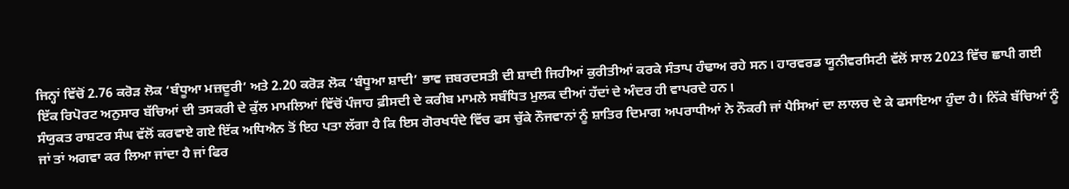ਜਿਨ੍ਹਾਂ ਵਿੱਚੋਂ 2.76 ਕਰੋੜ ਲੋਕ ‘ਬੰਧੂਆ ਮਜ਼ਦੂਰੀ’ ਅਤੇ 2.20 ਕਰੋੜ ਲੋਕ ‘ਬੰਧੂਆ ਸ਼ਾਦੀ’ ਭਾਵ ਜ਼ਬਰਦਸਤੀ ਦੀ ਸ਼ਾਦੀ ਜਿਹੀਆਂ ਕੁਰੀਤੀਆਂ ਕਰਕੇ ਸੰਤਾਪ ਹੰਢਾਅ ਰਹੇ ਸਨ। ਹਾਰਵਰਡ ਯੂਨੀਵਰਸਿਟੀ ਵੱਲੋਂ ਸਾਲ 2023 ਵਿੱਚ ਛਾਪੀ ਗਈ ਇੱਕ ਰਿਪੋਰਟ ਅਨੁਸਾਰ ਬੱਚਿਆਂ ਦੀ ਤਸਕਰੀ ਦੇ ਕੁੱਲ ਮਾਮਲਿਆਂ ਵਿੱਚੋਂ ਪੰਜਾਹ ਫ਼ੀਸਦੀ ਦੇ ਕਰੀਬ ਮਾਮਲੇ ਸਬੰਧਿਤ ਮੁਲਕ ਦੀਆਂ ਹੱਦਾਂ ਦੇ ਅੰਦਰ ਹੀ ਵਾਪਰਦੇ ਹਨ।
ਸੰਯੁਕਤ ਰਾਸ਼ਟਰ ਸੰਘ ਵੱਲੋਂ ਕਰਵਾਏ ਗਏ ਇੱਕ ਅਧਿਐਨ ਤੋਂ ਇਹ ਪਤਾ ਲੱਗਾ ਹੈ ਕਿ ਇਸ ਗੋਰਖਧੰਦੇ ਵਿੱਚ ਫਸ ਚੁੱਕੇ ਨੌਜਵਾਨਾਂ ਨੂੰ ਸ਼ਾਤਿਰ ਦਿਮਾਗ ਅਪਰਾਧੀਆਂ ਨੇ ਨੌਕਰੀ ਜਾਂ ਪੈਸਿਆਂ ਦਾ ਲਾਲਚ ਦੇ ਕੇ ਫਸਾਇਆ ਹੁੰਦਾ ਹੈ। ਨਿੱਕੇ ਬੱਚਿਆਂ ਨੂੰ ਜਾਂ ਤਾਂ ਅਗਵਾ ਕਰ ਲਿਆ ਜਾਂਦਾ ਹੈ ਜਾਂ ਫਿਰ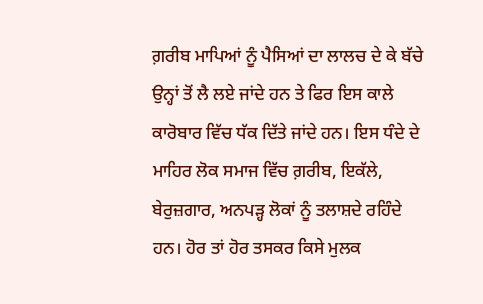ਗ਼ਰੀਬ ਮਾਪਿਆਂ ਨੂੰ ਪੈਸਿਆਂ ਦਾ ਲਾਲਚ ਦੇ ਕੇ ਬੱਚੇ ਉਨ੍ਹਾਂ ਤੋਂ ਲੈ ਲਏ ਜਾਂਦੇ ਹਨ ਤੇ ਫਿਰ ਇਸ ਕਾਲੇ ਕਾਰੋਬਾਰ ਵਿੱਚ ਧੱਕ ਦਿੱਤੇ ਜਾਂਦੇ ਹਨ। ਇਸ ਧੰਦੇ ਦੇ ਮਾਹਿਰ ਲੋਕ ਸਮਾਜ ਵਿੱਚ ਗ਼ਰੀਬ, ਇਕੱਲੇ, ਬੇਰੁਜ਼ਗਾਰ, ਅਨਪੜ੍ਹ ਲੋਕਾਂ ਨੂੰ ਤਲਾਸ਼ਦੇ ਰਹਿੰਦੇ ਹਨ। ਹੋਰ ਤਾਂ ਹੋਰ ਤਸਕਰ ਕਿਸੇ ਮੁਲਕ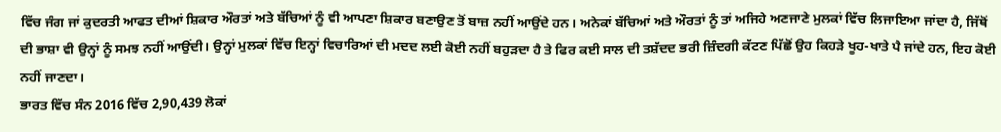ਵਿੱਚ ਜੰਗ ਜਾਂ ਕੁਦਰਤੀ ਆਫਤ ਦੀਆਂ ਸ਼ਿਕਾਰ ਔਰਤਾਂ ਅਤੇ ਬੱਚਿਆਂ ਨੂੰ ਵੀ ਆਪਣਾ ਸ਼ਿਕਾਰ ਬਣਾਉਣ ਤੋਂ ਬਾਜ਼ ਨਹੀਂ ਆਉਂਦੇ ਹਨ। ਅਨੇਕਾਂ ਬੱਚਿਆਂ ਅਤੇ ਔਰਤਾਂ ਨੂੰ ਤਾਂ ਅਜਿਹੇ ਅਣਜਾਣੇ ਮੁਲਕਾਂ ਵਿੱਚ ਲਿਜਾਇਆ ਜਾਂਦਾ ਹੈ, ਜਿੱਥੋਂ ਦੀ ਭਾਸ਼ਾ ਵੀ ਉਨ੍ਹਾਂ ਨੂੰ ਸਮਝ ਨਹੀਂ ਆਉਂਦੀ। ਉਨ੍ਹਾਂ ਮੁਲਕਾਂ ਵਿੱਚ ਇਨ੍ਹਾਂ ਵਿਚਾਰਿਆਂ ਦੀ ਮਦਦ ਲਈ ਕੋਈ ਨਹੀਂ ਬਹੁੜਦਾ ਹੈ ਤੇ ਫਿਰ ਕਈ ਸਾਲ ਦੀ ਤਸ਼ੱਦਦ ਭਰੀ ਜ਼ਿੰਦਗੀ ਕੱਟਣ ਪਿੱਛੋਂ ਉਹ ਕਿਹੜੇ ਖੂਹ-ਖਾਤੇ ਪੈ ਜਾਂਦੇ ਹਨ, ਇਹ ਕੋਈ ਨਹੀਂ ਜਾਣਦਾ।
ਭਾਰਤ ਵਿੱਚ ਸੰਨ 2016 ਵਿੱਚ 2,90,439 ਲੋਕਾਂ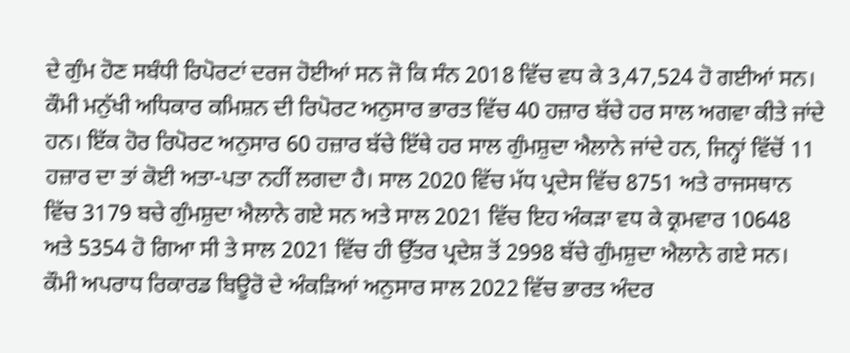ਦੇ ਗੁੰਮ ਹੋਣ ਸਬੰਧੀ ਰਿਪੋਰਟਾਂ ਦਰਜ ਹੋਈਆਂ ਸਨ ਜੋ ਕਿ ਸੰਨ 2018 ਵਿੱਚ ਵਧ ਕੇ 3,47,524 ਹੋ ਗਈਆਂ ਸਨ। ਕੌਮੀ ਮਨੁੱਖੀ ਅਧਿਕਾਰ ਕਮਿਸ਼ਨ ਦੀ ਰਿਪੋਰਟ ਅਨੁਸਾਰ ਭਾਰਤ ਵਿੱਚ 40 ਹਜ਼ਾਰ ਬੱਚੇ ਹਰ ਸਾਲ ਅਗਵਾ ਕੀਤੇ ਜਾਂਦੇ ਹਨ। ਇੱਕ ਹੋਰ ਰਿਪੋਰਟ ਅਨੁਸਾਰ 60 ਹਜ਼ਾਰ ਬੱਚੇ ਇੱਥੇ ਹਰ ਸਾਲ ਗੁੰਮਸ਼ੁਦਾ ਐਲਾਨੇ ਜਾਂਦੇ ਹਨ, ਜਿਨ੍ਹਾਂ ਵਿੱਚੋਂ 11 ਹਜ਼ਾਰ ਦਾ ਤਾਂ ਕੋਈ ਅਤਾ-ਪਤਾ ਨਹੀਂ ਲਗਦਾ ਹੈ। ਸਾਲ 2020 ਵਿੱਚ ਮੱਧ ਪ੍ਰਦੇਸ ਵਿੱਚ 8751 ਅਤੇ ਰਾਜਸਥਾਨ ਵਿੱਚ 3179 ਬਚੇ ਗੁੰਮਸ਼ੁਦਾ ਐਲਾਨੇ ਗਏ ਸਨ ਅਤੇ ਸਾਲ 2021 ਵਿੱਚ ਇਹ ਅੰਕੜਾ ਵਧ ਕੇ ਕ੍ਰਮਵਾਰ 10648 ਅਤੇ 5354 ਹੋ ਗਿਆ ਸੀ ਤੇ ਸਾਲ 2021 ਵਿੱਚ ਹੀ ਉੱਤਰ ਪ੍ਰਦੇਸ਼ ਤੋਂ 2998 ਬੱਚੇ ਗੁੰਮਸ਼ੁਦਾ ਐਲਾਨੇ ਗਏ ਸਨ। ਕੌਮੀ ਅਪਰਾਧ ਰਿਕਾਰਡ ਬਿਊਰੋ ਦੇ ਅੰਕੜਿਆਂ ਅਨੁਸਾਰ ਸਾਲ 2022 ਵਿੱਚ ਭਾਰਤ ਅੰਦਰ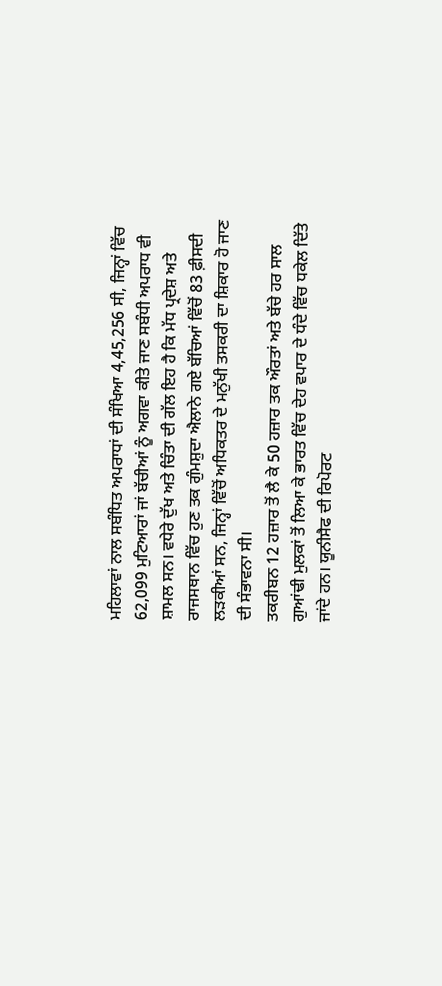ਮਹਿਲਾਵਾਂ ਨਾਲ ਸਬੰਧਿਤ ਅਪਰਾਧਾਂ ਦੀ ਸੰਖਿਆ 4,45,256 ਸੀ, ਜਿਨ੍ਹਾਂ ਵਿੱਚ 62,099 ਮੁਟਿਆਰਾਂ ਜਾਂ ਬੱਚੀਆਂ ਨੂੰ ਅਗਵਾ ਕੀਤੇ ਜਾਣ ਸਬੰਧੀ ਅਪਰਾਧ ਵੀ ਸ਼ਾਮਲ ਸਨ। ਵਧੇਰੇ ਦੁੱਖ ਅਤੇ ਚਿੰਤਾ ਦੀ ਗੱਲ ਇਹ ਹੈ ਕਿ ਮੱਧ ਪ੍ਰਦੇਸ਼ ਅਤੇ ਰਾਜਸਥਾਨ ਵਿੱਚ ਹੁਣ ਤਕ ਗੁੰਮਸ਼ੁਦਾ ਐਲਾਨੇ ਗਏ ਬੱਚਿਆਂ ਵਿੱਚੋਂ 83 ਫ਼ੀਸਦੀ ਲੜਕੀਆਂ ਸਨ, ਜਿਨ੍ਹਾਂ ਵਿੱਚੋਂ ਅਧਿਕਤਰ ਦੇ ਮਨੁੱਖੀ ਤਸਕਰੀ ਦਾ ਸ਼ਿਕਾਰ ਹੋ ਜਾਣ ਦੀ ਸੰਭਾਵਨਾ ਸੀ।
ਤਕਰੀਬਨ 12 ਹਜ਼ਾਰ ਤੋਂ ਲੈ ਕੇ 50 ਹਜ਼ਾਰ ਤਕ ਔਰਤਾਂ ਅਤੇ ਬੱਚੇ ਹਰ ਸਾਲ ਗੁਆਂਢੀ ਮੁਲਕਾਂ ਤੋਂ ਲਿਆ ਕੇ ਭਾਰਤ ਵਿੱਚ ਦੇਹ ਵਪਾਰ ਦੇ ਧੰਦੇ ਵਿੱਚ ਧਕੇਲ ਦਿੱਤੇ ਜਾਂਦੇ ਹਨ। ਯੂਨੀਸੈਫ ਦੀ ਰਿਪੋਰਟ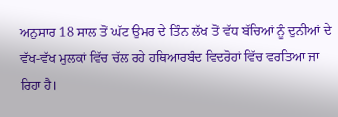ਅਨੁਸਾਰ 18 ਸਾਲ ਤੋਂ ਘੱਟ ਉਮਰ ਦੇ ਤਿੰਨ ਲੱਖ ਤੋਂ ਵੱਧ ਬੱਚਿਆਂ ਨੂੰ ਦੁਨੀਆਂ ਦੇ ਵੱਖ-ਵੱਖ ਮੁਲਕਾਂ ਵਿੱਚ ਚੱਲ ਰਹੇ ਹਥਿਆਰਬੰਦ ਵਿਦਰੋਹਾਂ ਵਿੱਚ ਵਰਤਿਆ ਜਾ ਰਿਹਾ ਹੈ।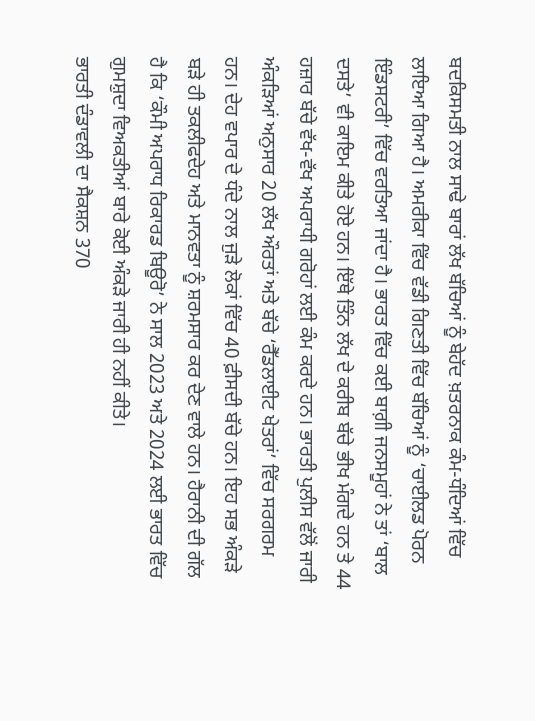ਬਦਕਿਸਮਤੀ ਨਾਲ ਸਾਢੇ ਬਾਰਾਂ ਲੱਖ ਬੱਚਿਆਂ ਨੂੰ ਬੇਹੱਦ ਖ਼ਤਰਨਾਕ ਕੰਮ-ਧੰਦਿਆਂ ਵਿੱਚ ਲਾਇਆ ਗਿਆ ਹੈ। ਅਮਰੀਕਾ ਵਿੱਚ ਵੱਡੀ ਗਿਣਤੀ ਵਿੱਚ ਬੱਚਿਆਂ ਨੂੰ ‘ਚਾਈਲਡ ਪੋਰਨ ਇੰਡਸਟਰੀ’ ਵਿੱਚ ਵਰਤਿਆ ਜਾਂਦਾ ਹੈ। ਭਾਰਤ ਵਿੱਚ ਕਈ ਬਾਗ਼ੀ ਜਨਸਮੂਹਾਂ ਨੇ ਤਾਂ ‘ਬਾਲ ਦਸਤੇ’ ਵੀ ਕਾਇਮ ਕੀਤੇ ਹੋਏ ਹਨ। ਇੱਥੇ ਤਿੰਨ ਲੱਖ ਦੇ ਕਰੀਬ ਬੱਚੇ ਭੀਖ ਮੰਗਦੇ ਹਨ ਤੇ 44 ਹਜ਼ਾਰ ਬੱਚੇ ਵੱਖ-ਵੱਖ ਅਪਰਾਧੀ ਗਰੋਹਾਂ ਲਈ ਕੰਮ ਕਰਦੇ ਹਨ। ਭਾਰਤੀ ਪੁਲੀਸ ਵੱਲੋਂ ਜਾਰੀ ਅੰਕੜਿਆਂ ਅਨੁਸਾਰ 20 ਲੱਖ ਔਰਤਾਂ ਅਤੇ ਬੱਚੇ ‘ਰੈੱਡਲਾਈਟ ਖੇਤਰਾਂ’ ਵਿੱਚ ਸਰਗਰਮ ਹਨ। ਦੇਹ ਵਪਾਰ ਦੇ ਧੰਦੇ ਨਾਲ ਜੁੜੇ ਲੋਕਾਂ ਵਿੱਚ 40 ਫ਼ੀਸਦੀ ਬੱਚੇ ਹਨ। ਇਹ ਸਭ ਅੰਕੜੇ ਬੜੇ ਹੀ ਤਕਲੀਫਦੇਹ ਅਤੇ ਮਾਨਵਤਾ ਨੂੰ ਸ਼ਰਮਸਾਰ ਕਰ ਦੇਣ ਵਾਲੇ ਹਨ। ਹੈਰਾਨੀ ਦੀ ਗੱਲ ਹੈ ਕਿ ‘ਕੌਮੀ ਅਪਰਾਧ ਰਿਕਾਰਡ ਬਿਊਰੋ’ ਨੇ ਸਾਲ 2023 ਅਤੇ 2024 ਲਈ ਭਾਰਤ ਵਿੱਚ ਗੁਮਸ਼ੁਦਾ ਵਿਅਕਤੀਆਂ ਬਾਰੇ ਕੋਈ ਅੰਕੜੇ ਜਾਰੀ ਹੀ ਨਹੀਂ ਕੀਤੇ।
ਭਾਰਤੀ ਦੰਡਾਵਲੀ ਦਾ ਸੈਕਸ਼ਨ 370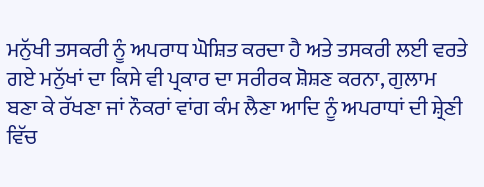ਮਨੁੱਖੀ ਤਸਕਰੀ ਨੂੰ ਅਪਰਾਧ ਘੋਸ਼ਿਤ ਕਰਦਾ ਹੈ ਅਤੇ ਤਸਕਰੀ ਲਈ ਵਰਤੇ ਗਏ ਮਨੁੱਖਾਂ ਦਾ ਕਿਸੇ ਵੀ ਪ੍ਰਕਾਰ ਦਾ ਸਰੀਰਕ ਸ਼ੋਸ਼ਣ ਕਰਨਾ, ਗੁਲਾਮ ਬਣਾ ਕੇ ਰੱਖਣਾ ਜਾਂ ਨੌਕਰਾਂ ਵਾਂਗ ਕੰਮ ਲੈਣਾ ਆਦਿ ਨੂੰ ਅਪਰਾਧਾਂ ਦੀ ਸ਼੍ਰੇਣੀ ਵਿੱਚ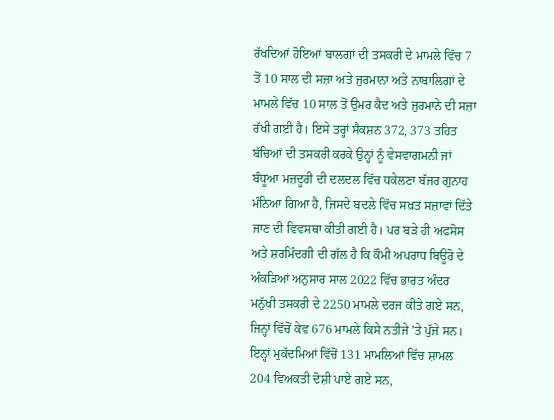ਰੱਖਦਿਆਂ ਹੋਇਆਂ ਬਾਲਗਾਂ ਦੀ ਤਸਕਰੀ ਦੇ ਮਾਮਲੇ ਵਿੱਚ 7 ਤੋਂ 10 ਸਾਲ ਦੀ ਸਜ਼ਾ ਅਤੇ ਜੁਰਮਾਨਾ ਅਤੇ ਨਾਬਾਲਿਗਾਂ ਦੇ ਮਾਮਲੇ ਵਿੱਚ 10 ਸਾਲ ਤੋਂ ਉਮਰ ਕੈਦ ਅਤੇ ਜੁਰਮਾਨੇ ਦੀ ਸਜ਼ਾ ਰੱਖੀ ਗਈ ਹੈ। ਇਸੇ ਤਰ੍ਹਾਂ ਸੈਕਸ਼ਨ 372, 373 ਤਹਿਤ ਬੱਚਿਆਂ ਦੀ ਤਸਕਰੀ ਕਰਕੇ ਉਨ੍ਹਾਂ ਨੂੰ ਵੇਸਵਾਗਮਨੀ ਜਾਂ ਬੰਧੂਆ ਮਜ਼ਦੂਰੀ ਦੀ ਦਲਦਲ ਵਿੱਚ ਧਕੇਲਣਾ ਬੱਜਰ ਗੁਨਾਹ ਮੰਨਿਆ ਗਿਆ ਹੈ, ਜਿਸਦੇ ਬਦਲੇ ਵਿੱਚ ਸਖ਼ਤ ਸਜ਼ਾਵਾਂ ਦਿੱਤੇ ਜਾਣ ਦੀ ਵਿਵਸਥਾ ਕੀਤੀ ਗਈ ਹੈ। ਪਰ ਬੜੇ ਹੀ ਅਫਸੋਸ ਅਤੇ ਸ਼ਰਮਿੰਦਗੀ ਦੀ ਗੱਲ ਹੈ ਕਿ ਕੌਮੀ ਅਪਰਾਧ ਬਿਊਰੋ ਦੇ ਅੰਕੜਿਆਂ ਅਨੁਸਾਰ ਸਾਲ 2022 ਵਿੱਚ ਭਾਰਤ ਅੰਦਰ ਮਨੁੱਖੀ ਤਸਕਰੀ ਦੇ 2250 ਮਾਮਲੇ ਦਰਜ ਕੀਤੇ ਗਏ ਸਨ, ਜਿਨ੍ਹਾਂ ਵਿੱਚੋਂ ਕੇਵ 676 ਮਾਮਲੇ ਕਿਸੇ ਨਤੀਜੇ ’ਤੇ ਪੁੱਜੇ ਸਨ। ਇਨ੍ਹਾਂ ਮੁਕੱਦਮਿਆਂ ਵਿੱਚੋਂ 131 ਮਾਮਲਿਆਂ ਵਿੱਚ ਸ਼ਾਮਲ 204 ਵਿਅਕਤੀ ਦੋਸ਼ੀ ਪਾਏ ਗਏ ਸਨ,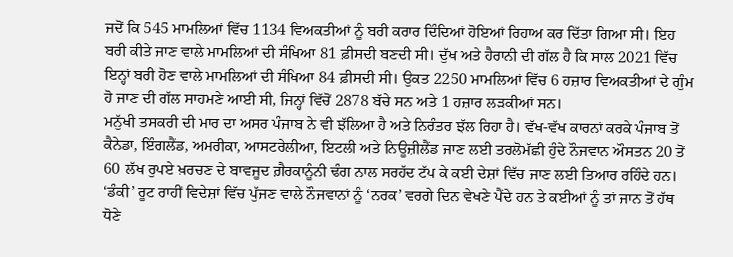ਜਦੋਂ ਕਿ 545 ਮਾਮਲਿਆਂ ਵਿੱਚ 1134 ਵਿਅਕਤੀਆਂ ਨੂੰ ਬਰੀ ਕਰਾਰ ਦਿੰਦਿਆਂ ਹੋਇਆਂ ਰਿਹਾਅ ਕਰ ਦਿੱਤਾ ਗਿਆ ਸੀ। ਇਹ ਬਰੀ ਕੀਤੇ ਜਾਣ ਵਾਲੇ ਮਾਮਲਿਆਂ ਦੀ ਸੰਖਿਆ 81 ਫ਼ੀਸਦੀ ਬਣਦੀ ਸੀ। ਦੁੱਖ ਅਤੇ ਹੈਰਾਨੀ ਦੀ ਗੱਲ ਹੈ ਕਿ ਸਾਲ 2021 ਵਿੱਚ ਇਨ੍ਹਾਂ ਬਰੀ ਹੋਣ ਵਾਲੇ ਮਾਮਲਿਆਂ ਦੀ ਸੰਖਿਆ 84 ਫ਼ੀਸਦੀ ਸੀ। ਉਕਤ 2250 ਮਾਮਲਿਆਂ ਵਿੱਚ 6 ਹਜ਼ਾਰ ਵਿਅਕਤੀਆਂ ਦੇ ਗੁੰਮ ਹੋ ਜਾਣ ਦੀ ਗੱਲ ਸਾਹਮਣੇ ਆਈ ਸੀ, ਜਿਨ੍ਹਾਂ ਵਿੱਚੋਂ 2878 ਬੱਚੇ ਸਨ ਅਤੇ 1 ਹਜ਼ਾਰ ਲੜਕੀਆਂ ਸਨ।
ਮਨੁੱਖੀ ਤਸਕਰੀ ਦੀ ਮਾਰ ਦਾ ਅਸਰ ਪੰਜਾਬ ਨੇ ਵੀ ਝੱਲਿਆ ਹੈ ਅਤੇ ਨਿਰੰਤਰ ਝੱਲ ਰਿਹਾ ਹੈ। ਵੱਖ-ਵੱਖ ਕਾਰਨਾਂ ਕਰਕੇ ਪੰਜਾਬ ਤੋਂ ਕੈਨੇਡਾ, ਇੰਗਲੈਂਡ, ਅਮਰੀਕਾ, ਆਸਟਰੇਲੀਆ, ਇਟਲੀ ਅਤੇ ਨਿਊਜ਼ੀਲੈਂਡ ਜਾਣ ਲਈ ਤਰਲੋਮੱਛੀ ਹੁੰਦੇ ਨੌਜਵਾਨ ਔਸਤਨ 20 ਤੋਂ 60 ਲੱਖ ਰੁਪਏ ਖ਼ਰਚਣ ਦੇ ਬਾਵਜੂਦ ਗ਼ੈਰਕਾਨੂੰਨੀ ਢੰਗ ਨਾਲ ਸਰਹੱਦ ਟੱਪ ਕੇ ਕਈ ਦੇਸ਼ਾਂ ਵਿੱਚ ਜਾਣ ਲਈ ਤਿਆਰ ਰਹਿੰਦੇ ਹਨ। ‘ਡੰਕੀ’ ਰੂਟ ਰਾਹੀਂ ਵਿਦੇਸ਼ਾਂ ਵਿੱਚ ਪੁੱਜਣ ਵਾਲੇ ਨੌਜਵਾਨਾਂ ਨੂੰ ‘ਨਰਕ’ ਵਰਗੇ ਦਿਨ ਵੇਖਣੇ ਪੈਂਦੇ ਹਨ ਤੇ ਕਈਆਂ ਨੂੰ ਤਾਂ ਜਾਨ ਤੋਂ ਹੱਥ ਧੋਣੇ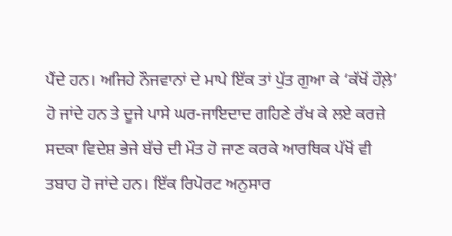ਪੈਂਦੇ ਹਨ। ਅਜਿਹੇ ਨੌਜਵਾਨਾਂ ਦੇ ਮਾਪੇ ਇੱਕ ਤਾਂ ਪੁੱਤ ਗੁਆ ਕੇ ‘ਕੱਖੋਂ ਹੌਲ਼ੇ’ ਹੋ ਜਾਂਦੇ ਹਨ ਤੇ ਦੂਜੇ ਪਾਸੇ ਘਰ-ਜਾਇਦਾਦ ਗਹਿਣੇ ਰੱਖ ਕੇ ਲਏ ਕਰਜ਼ੇ ਸਦਕਾ ਵਿਦੇਸ਼ ਭੇਜੇ ਬੱਚੇ ਦੀ ਮੌਤ ਹੋ ਜਾਣ ਕਰਕੇ ਆਰਥਿਕ ਪੱਖੋਂ ਵੀ ਤਬਾਹ ਹੋ ਜਾਂਦੇ ਹਨ। ਇੱਕ ਰਿਪੋਰਟ ਅਨੁਸਾਰ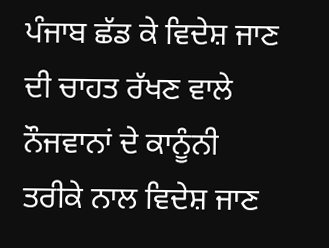ਪੰਜਾਬ ਛੱਡ ਕੇ ਵਿਦੇਸ਼ ਜਾਣ ਦੀ ਚਾਹਤ ਰੱਖਣ ਵਾਲੇ ਨੌਜਵਾਨਾਂ ਦੇ ਕਾਨੂੰਨੀ ਤਰੀਕੇ ਨਾਲ ਵਿਦੇਸ਼ ਜਾਣ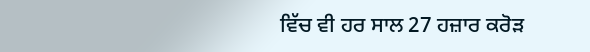ਵਿੱਚ ਵੀ ਹਰ ਸਾਲ 27 ਹਜ਼ਾਰ ਕਰੋੜ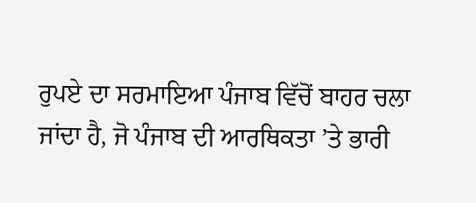ਰੁਪਏ ਦਾ ਸਰਮਾਇਆ ਪੰਜਾਬ ਵਿੱਚੋਂ ਬਾਹਰ ਚਲਾ ਜਾਂਦਾ ਹੈ, ਜੋ ਪੰਜਾਬ ਦੀ ਆਰਥਿਕਤਾ ’ਤੇ ਭਾਰੀ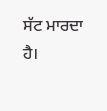ਸੱਟ ਮਾਰਦਾ ਹੈ।